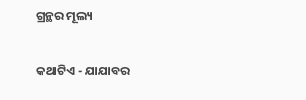ଗ୍ରନ୍ଥର ମୂଲ୍ୟ

କଥାଟିଏ - ଯାଯାବର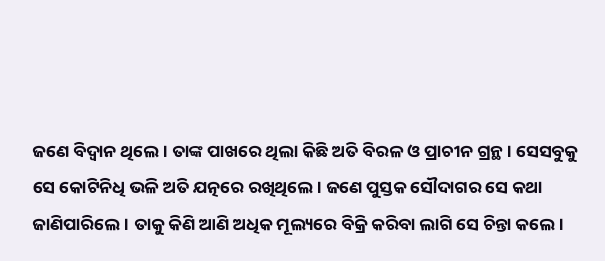ଜଣେ ବିଦ୍ବାନ ଥିଲେ। ତାଙ୍କ ପାଖରେ ଥିଲା କିଛି ଅତି ବିରଳ ଓ ପ୍ରାଚୀନ ଗ୍ରନ୍ଥ। ସେସବୁକୁ ସେ କୋଟିନିଧି ଭଳି ଅତି ଯତ୍ନରେ ରଖିଥିଲେ। ଜଣେ ପୁସ୍ତକ ସୌଦାଗର ସେ କଥା ଜାଣିପାରିଲେ। ତାକୁ କିଣି ଆଣି ଅଧିକ ମୂଲ୍ୟରେ ବିକ୍ରି କରିବା ଲାଗି ସେ ଚିନ୍ତା କଲେ।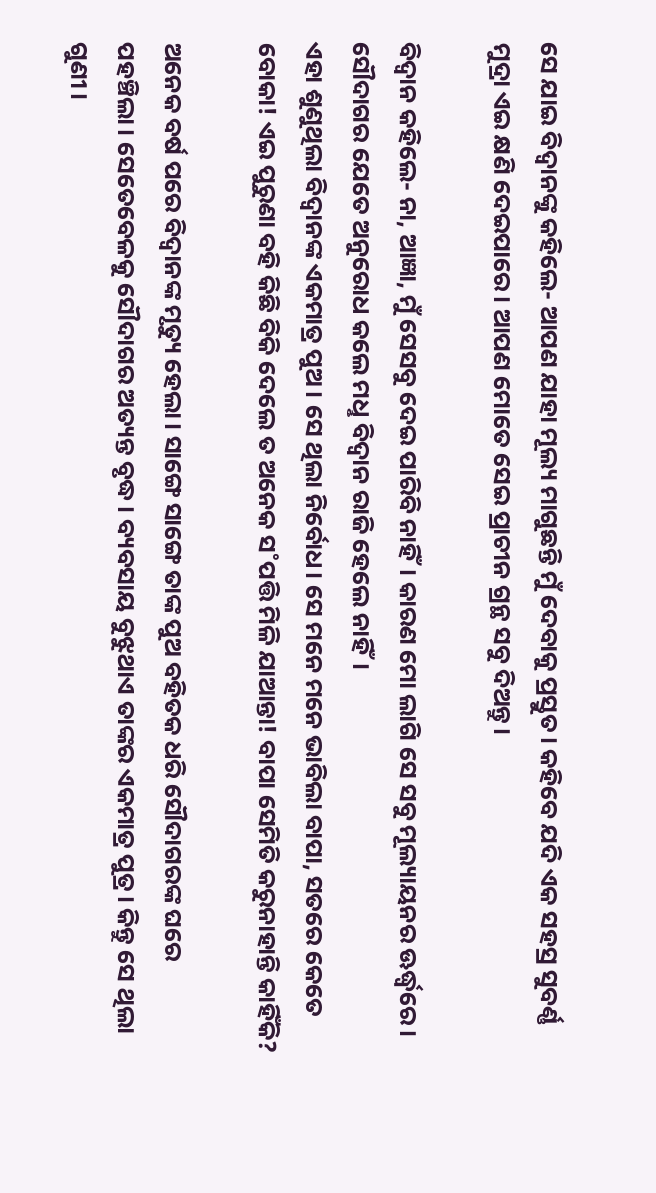ସେ ଯାଇ ବିଦ୍ବାନଙ୍କୁ କହିଲେ- ଆପଣ ଯାହା ମୂଲ୍ୟ ମାଗୁଛନ୍ତି ମୁଁ ଦେବାକୁ ପ୍ରସ୍ତୁତ। କହିବେ ଯଦି ଏକ ସହସ୍ର ସୁବର୍ଣ୍ଣ ମୁଦ୍ରା ଏଇ କ୍ଷଣି ଦେଇପାରେ। ଆପଣ ମୋତେ ସେଇ ପ୍ରାଚୀନ ଗ୍ରନ୍ଥ ସବୁ ଦିଅନ୍ତୁ।

ବିଦ୍ବାନ କହିଲେ- ନା, ଆଜ୍ଞା, ମୁଁ ସେସବୁ ଦେଇ ପାରିବି ନାହିଁ। କାରଣ ମୋ ଲାଗି ସେ ସବୁ ମୂଲ୍ୟାୟନର ଊର୍ଦ୍ଧ୍ବରେ। ସୌଦାଗର ଯେତେ ଅନୁରୋଧ କଲେ ମଧୢ ବିଦ୍ବାନ ରାଜି ହେଲେ ନାହିଁ।
ଏହା ଶୁଣୁଥିଲା ବିଦ୍ବାନଙ୍କ ଏକମାତ୍ର ପୁଅ। ସେ ଥିଲା ନିର୍ବୋଧ। ସେ ମନେ ମନେ ଭାବିଲା ବାପା, ସତରେ କେତେ ବୋକା! ଏଇ ପୁରୁଣା ବହି କିଛି ବିକି ଦେଲେ ତ ଅନେକ ସ˚ପତ୍ତି ମିଳି ଯାଆନ୍ତା! ବାପା ସେମିତି କରୁନାହାନ୍ତି କାହିଁକି?

ଅନେକ ବର୍ଷ ପରେ ବିଦ୍ବାନଙ୍କ ମୃତ୍ୟୁ ହେଲା। ସାଙ୍ଗେ ସାଙ୍ଗେ ତାଙ୍କ ପୁଅ ବହିତକ ଧରି ସୌଦାଗରଙ୍କ ଘରେ ପହଞ୍ଚିଲା। ସେତେବେଳକୁ ସୌଦାଗର ଅତ୍ୟନ୍ତ ବୃଦ୍ଧ। ବ୍ୟବସାୟ ବୁଝୁଥାଏ ତାଙ୍କର ଏକମାତ୍ର ପୁତ୍ର। କିନ୍ତୁ ସେ ଥିଲା ଗୁଣୀ।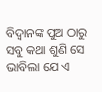ବିଦ୍ବାନଙ୍କ ପୁଅ ଠାରୁ ସବୁ କଥା ଶୁଣି ସେ ଭାବିଲା ଯେ ଏ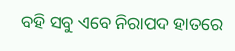ବହି ସବୁ ଏବେ ନିରାପଦ ହାତରେ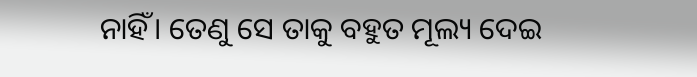ନାହିଁ। ତେଣୁ ସେ ତାକୁ ବହୁତ ମୂଲ୍ୟ ଦେଇ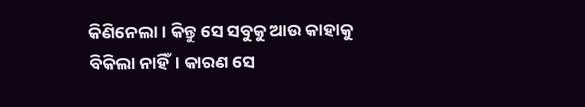କିଣିନେଲା। କିନ୍ତୁ ସେ ସବୁକୁ ଆଉ କାହାକୁ ବିକିଲା ନାହିଁ। କାରଣ ସେ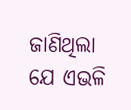ଜାଣିଥିଲା ଯେ ଏଭଳି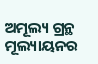ଅମୂଲ୍ୟ ଗ୍ରନ୍ଥ ମୂଲ୍ୟାୟନର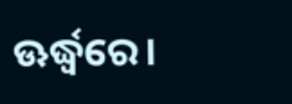ଊର୍ଦ୍ଧ୍ବରେ।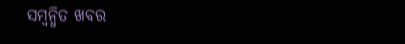ସମ୍ବନ୍ଧିତ ଖବର